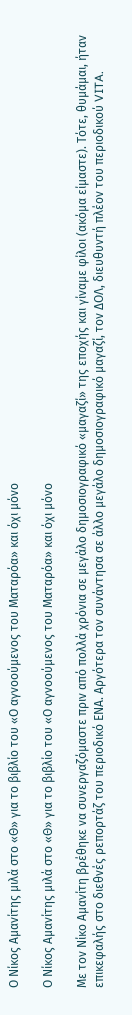Ο Νίκος Αμανίτης μιλά στο «Θ» για το βιβλίο του «Ο αγνοούμενος του Ματαρόα» και όχι μόνο

Ο Νίκος Αμανίτης μιλά στο «Θ» για το βιβλίο του «Ο αγνοούμενος του Ματαρόα» και όχι μόνο

Με τον Νίκο Αμανίτη βρέθηκε να συνεργαζόμαστε πριν από πολλά χρόνια σε μεγάλο δημοσιογραφικό «μαγαζί» της εποχής και γίναμε φίλοι (ακόμα είμαστε). Τότε, θυμάμαι, ήταν επικεφαλής στο διεθνές ρεπορτάζ του περιοδικό ΕΝΑ. Αργότερα τον συνάντησα σε άλλο μεγάλο δημοσιογραφικό μαγαζί, τον ΔΟΛ, διευθυντή πλέον του περιοδικού VITA.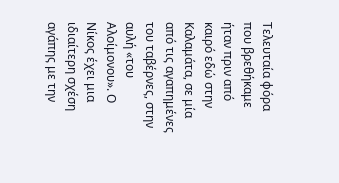Τελευταία φόρα που βρεθήκαμε ήταν πριν από καιρό εδώ στην Καλαμάτα, σε μία από τις αγαπημένες του ταβέρνες, στην αυλή «του Αλοίμονου». Ο Νίκος έχει μια ιδιαίτερη σχέση αγάπης με την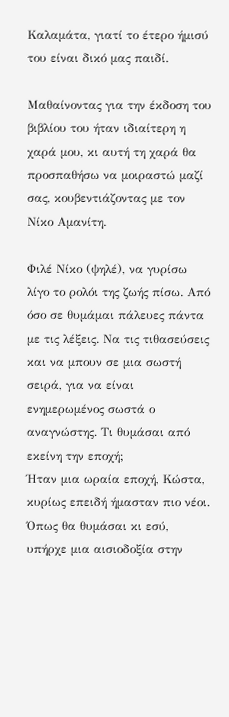Καλαμάτα, γιατί το έτερο ήμισύ του είναι δικό μας παιδί.

Μαθαίνοντας για την έκδοση του βιβλίου του ήταν ιδιαίτερη η χαρά μου, κι αυτή τη χαρά θα προσπαθήσω να μοιραστώ μαζί σας, κουβεντιάζοντας με τον Νίκο Αμανίτη.

Φιλέ Νίκο (ψηλέ), να γυρίσω λίγο το ρολόι της ζωής πίσω. Από όσο σε θυμάμαι πάλευες πάντα με τις λέξεις. Να τις τιθασεύσεις και να μπουν σε μια σωστή σειρά, για να είναι ενημερωμένος σωστά ο αναγνώστης. Τι θυμάσαι από εκείνη την εποχή;
Ήταν μια ωραία εποχή, Κώστα, κυρίως επειδή ήμασταν πιο νέοι. Όπως θα θυμάσαι κι εσύ, υπήρχε μια αισιοδοξία στην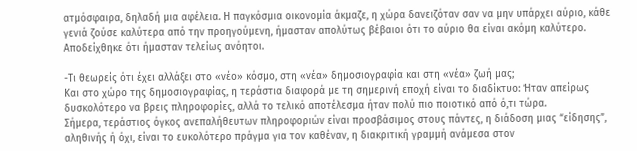ατμόσφαιρα, δηλαδή μια αφέλεια. Η παγκόσμια οικονομία άκμαζε, η χώρα δανειζόταν σαν να μην υπάρχει αύριο, κάθε γενιά ζούσε καλύτερα από την προηγούμενη, ήμασταν απολύτως βέβαιοι ότι το αύριο θα είναι ακόμη καλύτερο. Αποδείχθηκε ότι ήμασταν τελείως ανόητοι.

-Τι θεωρείς ότι έχει αλλάξει στο «νέο» κόσμο, στη «νέα» δημοσιογραφία και στη «νέα» ζωή μας;
Και στο χώρο της δημοσιογραφίας, η τεράστια διαφορά με τη σημερινή εποχή είναι το διαδίκτυο: Ήταν απείρως δυσκολότερο να βρεις πληροφορίες, αλλά το τελικό αποτέλεσμα ήταν πολύ πιο ποιοτικό από ό,τι τώρα.
Σήμερα, τεράστιος όγκος ανεπαλήθευτων πληροφοριών είναι προσβάσιμος στους πάντες, η διάδοση μιας “είδησης”, αληθινής ή όχι, είναι το ευκολότερο πράγμα για τον καθέναν, η διακριτική γραμμή ανάμεσα στον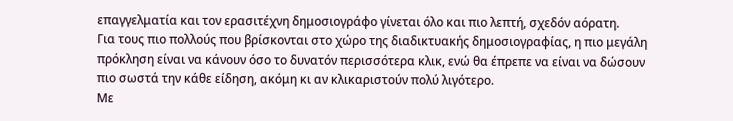επαγγελματία και τον ερασιτέχνη δημοσιογράφο γίνεται όλο και πιο λεπτή, σχεδόν αόρατη.
Για τους πιο πολλούς που βρίσκονται στο χώρο της διαδικτυακής δημοσιογραφίας, η πιο μεγάλη πρόκληση είναι να κάνουν όσο το δυνατόν περισσότερα κλικ, ενώ θα έπρεπε να είναι να δώσουν πιο σωστά την κάθε είδηση, ακόμη κι αν κλικαριστούν πολύ λιγότερο.
Με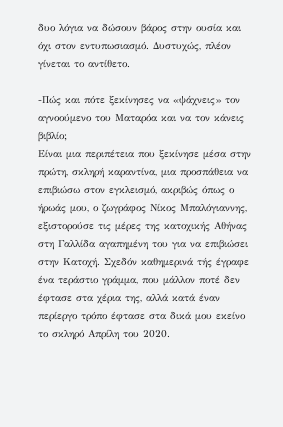δυο λόγια να δώσουν βάρος στην ουσία και όχι στον εντυπωσιασμό. Δυστυχώς, πλέον γίνεται το αντίθετο.

-Πώς και πότε ξεκίνησες να «ψάχνεις» τον αγνοούμενο του Ματαρόα και να τον κάνεις βιβλίο;
Είναι μια περιπέτεια που ξεκίνησε μέσα στην πρώτη, σκληρή καραντίνα, μια προσπάθεια να επιβιώσω στον εγκλεισμό, ακριβώς όπως ο ήρωάς μου, ο ζωγράφος Νίκος Μπαλόγιαννης, εξιστορούσε τις μέρες της κατοχικής Αθήνας στη Γαλλίδα αγαπημένη του για να επιβιώσει στην Κατοχή. Σχεδόν καθημερινά τής έγραφε ένα τεράστιο γράμμα, που μάλλον ποτέ δεν έφτασε στα χέρια της, αλλά κατά έναν περίεργο τρόπο έφτασε στα δικά μου εκείνο το σκληρό Απρίλη του 2020.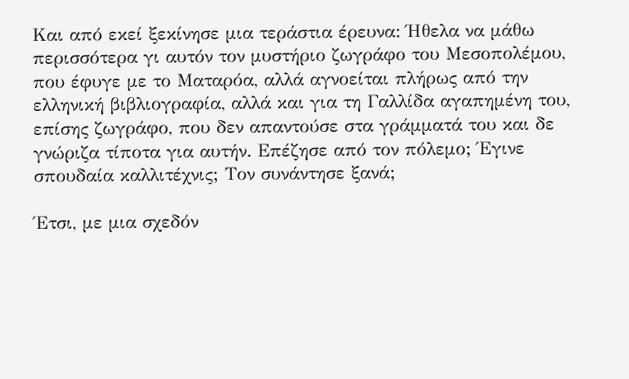Και από εκεί ξεκίνησε μια τεράστια έρευνα: Ήθελα να μάθω περισσότερα γι αυτόν τον μυστήριο ζωγράφο του Μεσοπολέμου, που έφυγε με το Ματαρόα, αλλά αγνοείται πλήρως από την ελληνική βιβλιογραφία, αλλά και για τη Γαλλίδα αγαπημένη του, επίσης ζωγράφο, που δεν απαντούσε στα γράμματά του και δε γνώριζα τίποτα για αυτήν. Επέζησε από τον πόλεμο; Έγινε σπουδαία καλλιτέχνις; Τον συνάντησε ξανά;

Έτσι, με μια σχεδόν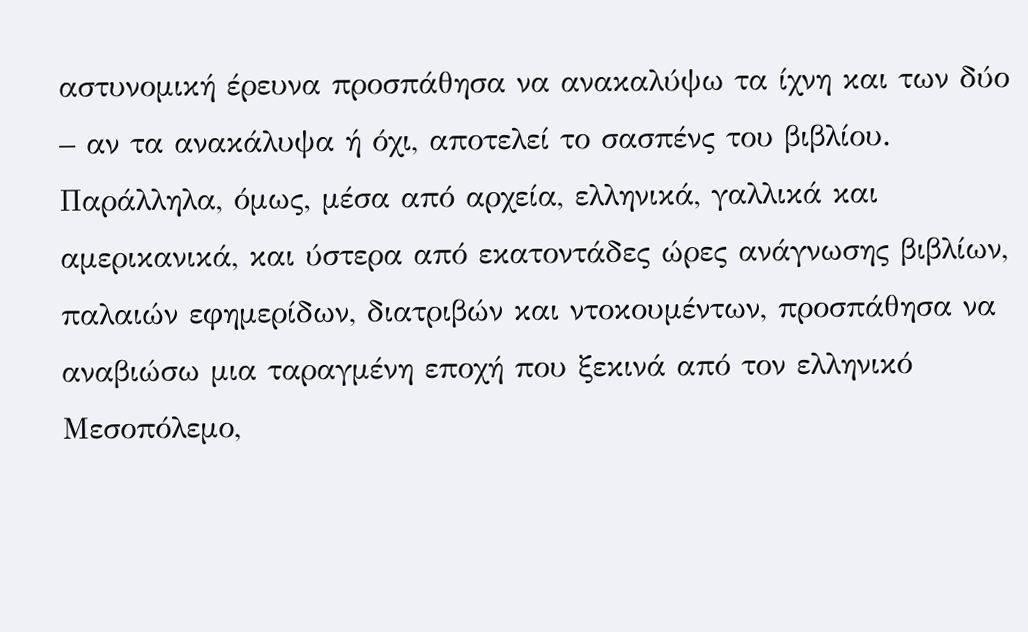αστυνομική έρευνα προσπάθησα να ανακαλύψω τα ίχνη και των δύο – αν τα ανακάλυψα ή όχι, αποτελεί το σασπένς του βιβλίου. Παράλληλα, όμως, μέσα από αρχεία, ελληνικά, γαλλικά και αμερικανικά, και ύστερα από εκατοντάδες ώρες ανάγνωσης βιβλίων, παλαιών εφημερίδων, διατριβών και ντοκουμέντων, προσπάθησα να αναβιώσω μια ταραγμένη εποχή που ξεκινά από τον ελληνικό Μεσοπόλεμο,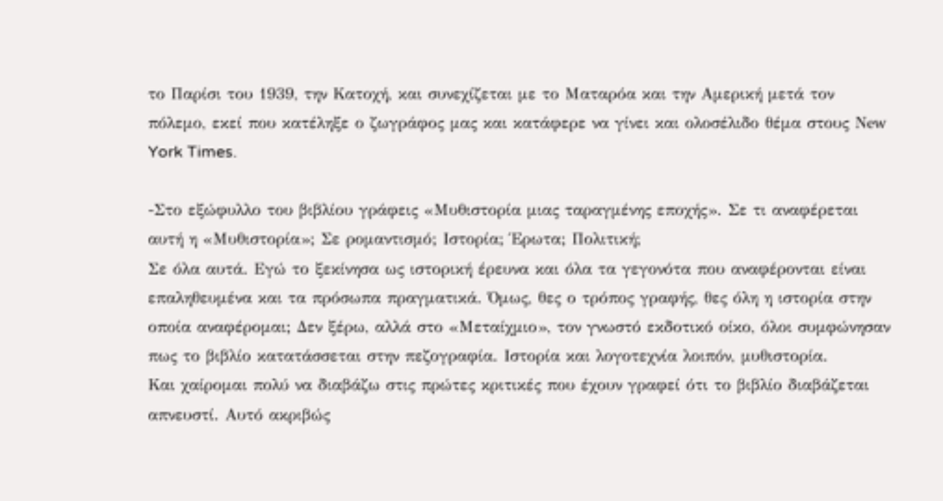το Παρίσι του 1939, την Κατοχή, και συνεχίζεται με το Ματαρόα και την Αμερική μετά τον πόλεμο, εκεί που κατέληξε ο ζωγράφος μας και κατάφερε να γίνει και ολοσέλιδο θέμα στους Νew York Times.

-Στο εξώφυλλο του βιβλίου γράφεις «Μυθιστορία μιας ταραγμένης εποχής». Σε τι αναφέρεται αυτή η «Μυθιστορία»; Σε ρομαντισμό; Ιστορία; Έρωτα; Πολιτική;
Σε όλα αυτά. Εγώ το ξεκίνησα ως ιστορική έρευνα και όλα τα γεγονότα που αναφέρονται είναι επαληθευμένα και τα πρόσωπα πραγματικά. Όμως, θες ο τρόπος γραφής, θες όλη η ιστορία στην οποία αναφέρομαι; Δεν ξέρω, αλλά στο «Μεταίχμιο», τον γνωστό εκδοτικό οίκο, όλοι συμφώνησαν πως το βιβλίο κατατάσσεται στην πεζογραφία. Ιστορία και λογοτεχνία λοιπόν, μυθιστορία.
Και χαίρομαι πολύ να διαβάζω στις πρώτες κριτικές που έχουν γραφεί ότι το βιβλίο διαβάζεται απνευστί. Αυτό ακριβώς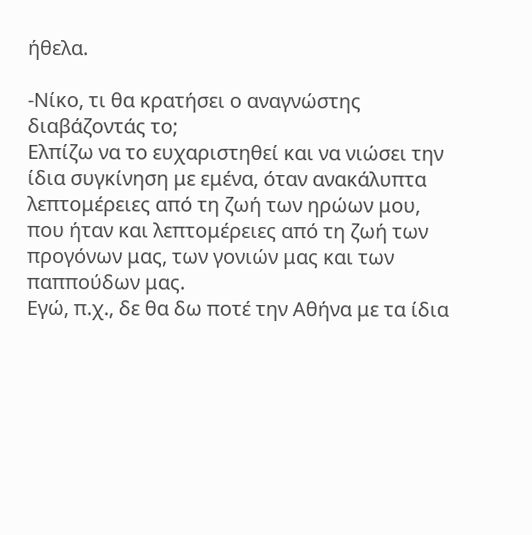ήθελα.

-Νίκο, τι θα κρατήσει ο αναγνώστης διαβάζοντάς το;
Ελπίζω να το ευχαριστηθεί και να νιώσει την ίδια συγκίνηση με εμένα, όταν ανακάλυπτα λεπτομέρειες από τη ζωή των ηρώων μου, που ήταν και λεπτομέρειες από τη ζωή των προγόνων μας, των γονιών μας και των παππούδων μας.
Εγώ, π.χ., δε θα δω ποτέ την Αθήνα με τα ίδια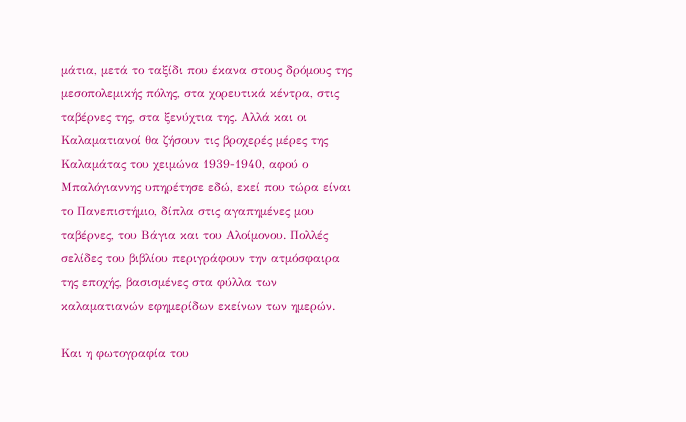μάτια, μετά το ταξίδι που έκανα στους δρόμους της μεσοπολεμικής πόλης, στα χορευτικά κέντρα, στις ταβέρνες της, στα ξενύχτια της. Αλλά και οι Καλαματιανοί θα ζήσουν τις βροχερές μέρες της Καλαμάτας του χειμώνα 1939-1940, αφού ο Μπαλόγιαννης υπηρέτησε εδώ, εκεί που τώρα είναι το Πανεπιστήμιο, δίπλα στις αγαπημένες μου ταβέρνες, του Βάγια και του Αλοίμονου. Πολλές σελίδες του βιβλίου περιγράφουν την ατμόσφαιρα της εποχής, βασισμένες στα φύλλα των καλαματιανών εφημερίδων εκείνων των ημερών.

Και η φωτογραφία του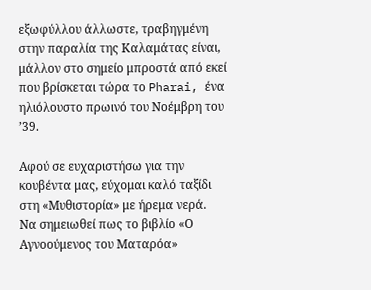εξωφύλλου άλλωστε, τραβηγμένη στην παραλία της Καλαμάτας είναι, μάλλον στο σημείο μπροστά από εκεί που βρίσκεται τώρα το Pharai, ένα ηλιόλουστο πρωινό του Νοέμβρη του ’39.

Αφού σε ευχαριστήσω για την κουβέντα μας, εύχομαι καλό ταξίδι στη «Μυθιστορία» με ήρεμα νερά.
Να σημειωθεί πως το βιβλίο «Ο Αγνοούμενος του Ματαρόα»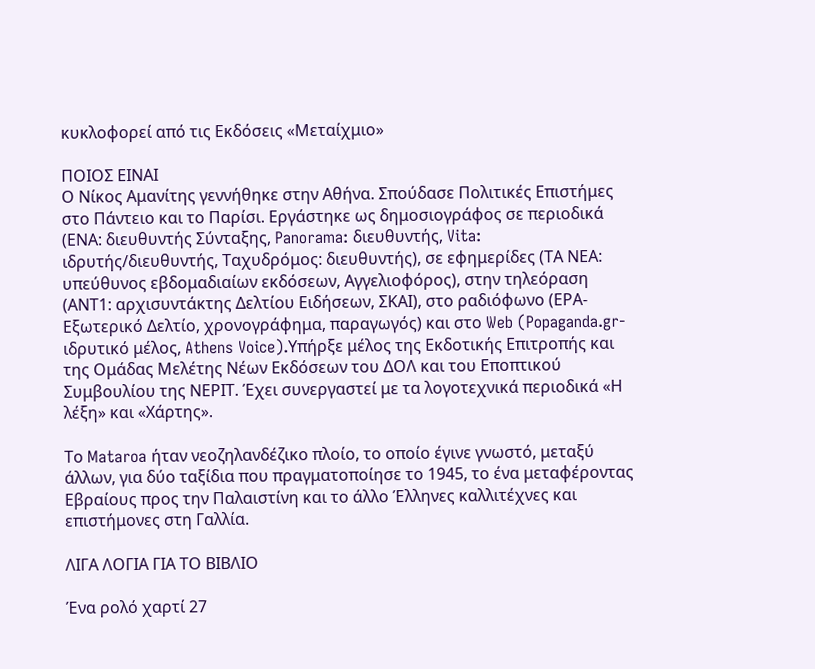κυκλοφορεί από τις Εκδόσεις «Μεταίχμιο»

ΠΟΙΟΣ ΕΙΝΑΙ
Ο Νίκος Αμανίτης γεννήθηκε στην Αθήνα. Σπούδασε Πολιτικές Επιστήμες στο Πάντειο και το Παρίσι. Εργάστηκε ως δημοσιογράφος σε περιοδικά (ΕΝΑ: διευθυντής Σύνταξης, Panorama: διευθυντής, Vita: ιδρυτής/διευθυντής, Ταχυδρόμος: διευθυντής), σε εφημερίδες (ΤΑ ΝΕΑ: υπεύθυνος εβδομαδιαίων εκδόσεων, Αγγελιοφόρος), στην τηλεόραση (ΑΝΤ1: αρχισυντάκτης Δελτίου Ειδήσεων, ΣΚΑΙ), στο ραδιόφωνο (ΕΡΑ-Εξωτερικό Δελτίο, χρονογράφημα, παραγωγός) και στο Web (Popaganda.gr-ιδρυτικό μέλος, Athens Voice).Υπήρξε μέλος της Εκδοτικής Επιτροπής και της Ομάδας Μελέτης Νέων Εκδόσεων του ΔΟΛ και του Εποπτικού Συμβουλίου της ΝΕΡΙΤ. Έχει συνεργαστεί με τα λογοτεχνικά περιοδικά «Η λέξη» και «Χάρτης».

Το Mataroa ήταν νεοζηλανδέζικο πλοίο, το οποίο έγινε γνωστό, μεταξύ άλλων, για δύο ταξίδια που πραγματοποίησε το 1945, το ένα μεταφέροντας Εβραίους προς την Παλαιστίνη και το άλλο Έλληνες καλλιτέχνες και επιστήμονες στη Γαλλία.

ΛΙΓΑ ΛΟΓΙΑ ΓΙΑ ΤΟ ΒΙΒΛΙΟ

Ένα ρολό χαρτί 27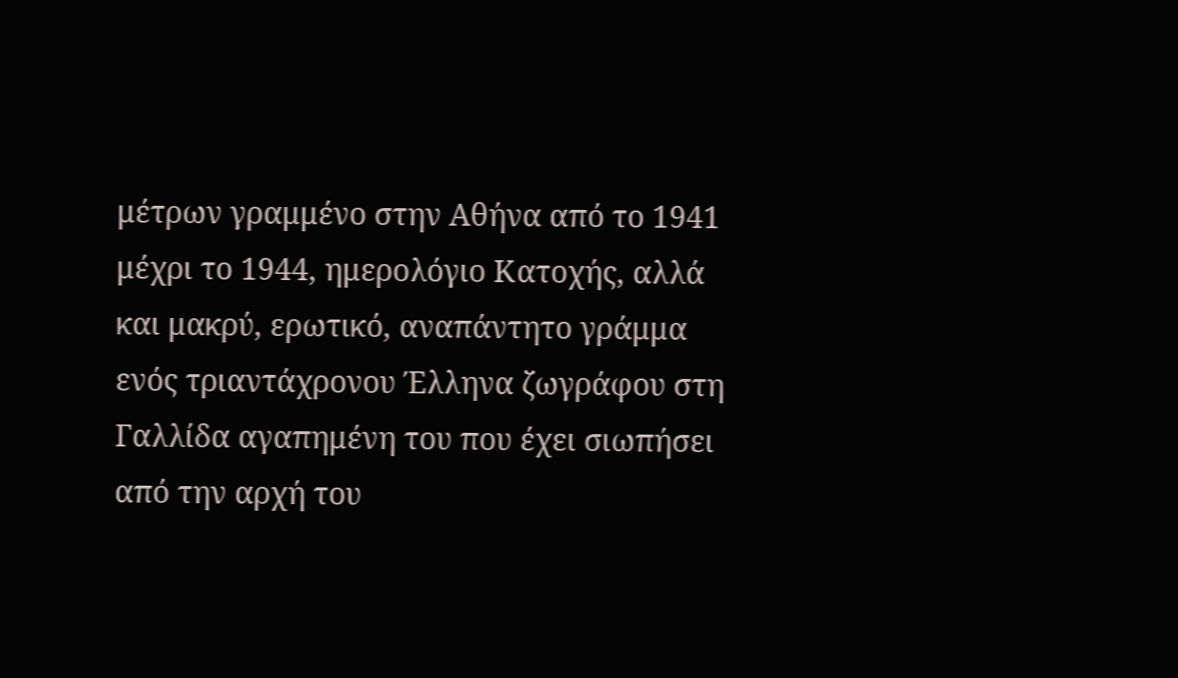μέτρων γραμμένο στην Αθήνα από το 1941 μέχρι το 1944, ημερολόγιο Κατοχής, αλλά και μακρύ, ερωτικό, αναπάντητο γράμμα ενός τριαντάχρονου Έλληνα ζωγράφου στη Γαλλίδα αγαπημένη του που έχει σιωπήσει από την αρχή του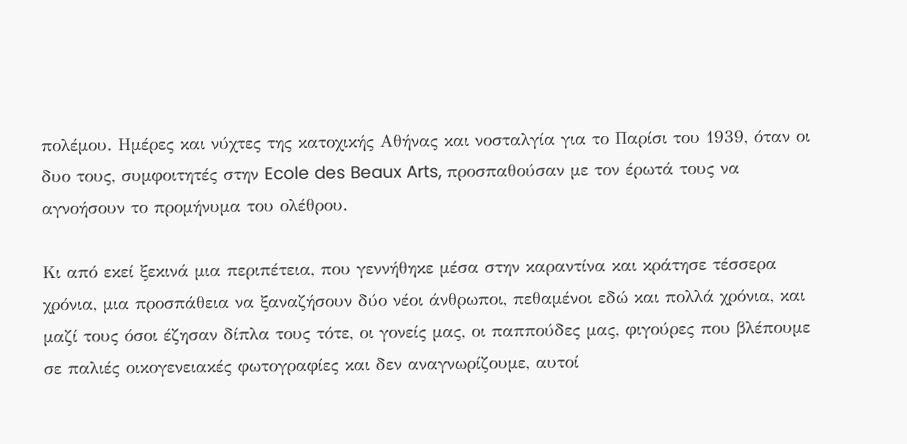πολέμου. Ημέρες και νύχτες της κατοχικής Αθήνας και νοσταλγία για το Παρίσι του 1939, όταν οι δυο τους, συμφοιτητές στην Ecole des Beaux Arts, προσπαθούσαν με τον έρωτά τους να αγνοήσουν το προμήνυμα του ολέθρου.

Κι από εκεί ξεκινά μια περιπέτεια, που γεννήθηκε μέσα στην καραντίνα και κράτησε τέσσερα χρόνια, μια προσπάθεια να ξαναζήσουν δύο νέοι άνθρωποι, πεθαμένοι εδώ και πολλά χρόνια, και μαζί τους όσοι έζησαν δίπλα τους τότε, οι γονείς μας, οι παππούδες μας, φιγούρες που βλέπουμε σε παλιές οικογενειακές φωτογραφίες και δεν αναγνωρίζουμε, αυτοί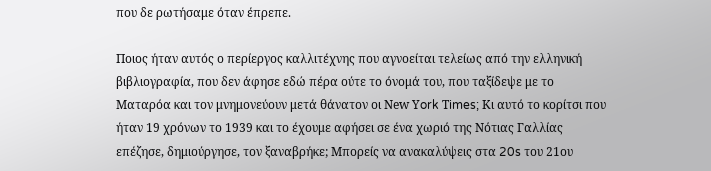που δε ρωτήσαμε όταν έπρεπε.

Ποιος ήταν αυτός ο περίεργος καλλιτέχνης που αγνοείται τελείως από την ελληνική βιβλιογραφία, που δεν άφησε εδώ πέρα ούτε το όνομά του, που ταξίδεψε με το Ματαρόα και τον μνημονεύουν μετά θάνατον οι Νew Υork Τimes; Κι αυτό το κορίτσι που ήταν 19 χρόνων το 1939 και το έχουμε αφήσει σε ένα χωριό της Νότιας Γαλλίας επέζησε, δημιούργησε, τον ξαναβρήκε; Μπορείς να ανακαλύψεις στα 20s του 21ου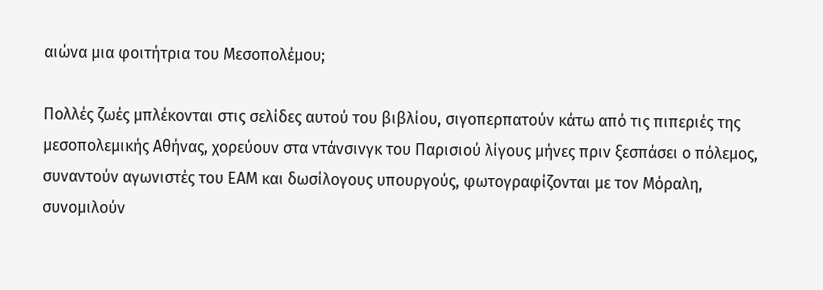αιώνα μια φοιτήτρια του Μεσοπολέμου;

Πολλές ζωές μπλέκονται στις σελίδες αυτού του βιβλίου, σιγοπερπατούν κάτω από τις πιπεριές της μεσοπολεμικής Αθήνας, χορεύουν στα ντάνσινγκ του Παρισιού λίγους μήνες πριν ξεσπάσει ο πόλεμος, συναντούν αγωνιστές του ΕΑΜ και δωσίλογους υπουργούς, φωτογραφίζονται με τον Μόραλη, συνομιλούν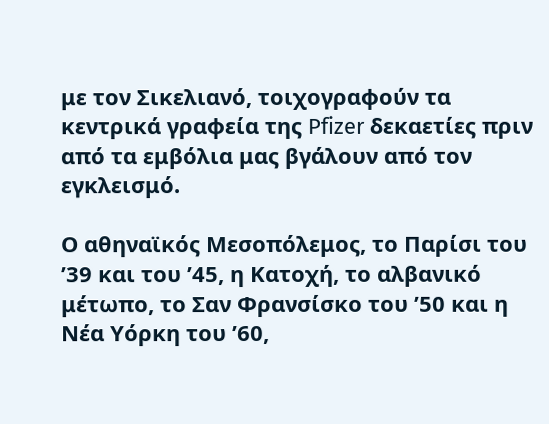με τον Σικελιανό, τοιχογραφούν τα κεντρικά γραφεία της Pfizer δεκαετίες πριν από τα εμβόλια μας βγάλουν από τον εγκλεισμό.

Ο αθηναϊκός Μεσοπόλεμος, το Παρίσι του ’39 και του ’45, η Κατοχή, το αλβανικό μέτωπο, το Σαν Φρανσίσκο του ’50 και η Νέα Υόρκη του ’60,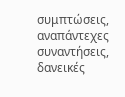συμπτώσεις, αναπάντεχες συναντήσεις, δανεικές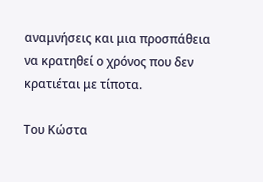αναμνήσεις και μια προσπάθεια να κρατηθεί ο χρόνος που δεν κρατιέται με τίποτα.

Του Κώστα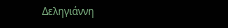Δεληγιάννη